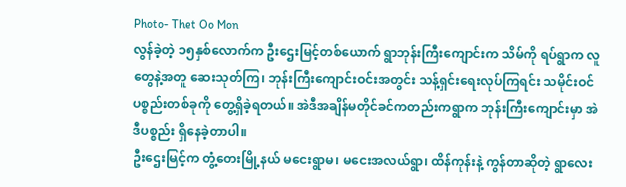Photo- Thet Oo Mon
လွန်ခဲ့တဲ့ ၁၅နှစ်လောက်က ဦးဌေးမြင့်တစ်ယောက် ရွာဘုန်းကြီးကျောင်းက သိမ်ကို ရပ်ရွာက လူတွေနဲ့အတူ ဆေးသုတ်ကြ၊ ဘုန်းကြီးကျောင်းဝင်းအတွင်း သန့်ရှင်းရေးလုပ်ကြရင်း သမိုင်းဝင်ပစ္စည်းတစ်ခုကို တွေ့ရှိခဲ့ရတယ်။ အဲဒီအချိန်မတိုင်ခင်ကတည်းကရွာက ဘုန်းကြီးကျောင်းမှာ အဲဒီပစ္စည်း ရှိနေခဲ့တာပါ။
ဦးဌေးမြင့်က တွံ့တေးမြို့နယ် မငေးရွာမ၊ မငေးအလယ်ရွာ၊ ထိန်ကုန်းနဲ့ ကွန်တာဆိုတဲ့ ရွာလေး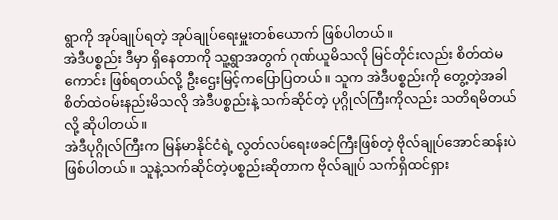ရွာကို အုပ်ချုပ်ရတဲ့ အုပ်ချုပ်ရေးမှူးတစ်ယောက် ဖြစ်ပါတယ်။
အဲဒီပစ္စည်း ဒီမှာ ရှိနေတာကို သူ့ရွာအတွက် ဂုဏ်ယူမိသလို မြင်တိုင်းလည်း စိတ်ထဲမကောင်း ဖြစ်ရတယ်လို့ ဦးဌေးမြင့်ကပြောပြတယ်။ သူက အဲဒီပစ္စည်းကို တွေ့တဲ့အခါ စိတ်ထဲဝမ်းနည်းမိသလို အဲဒီပစ္စည်းနဲ့ သက်ဆိုင်တဲ့ ပုဂ္ဂိုလ်ကြီးကိုလည်း သတိရမိတယ်လို့ ဆိုပါတယ်။
အဲဒီပုဂ္ဂိုလ်ကြီးက မြန်မာနိုင်ငံရဲ့ လွတ်လပ်ရေးဖခင်ကြီးဖြစ်တဲ့ ဗိုလ်ချုပ်အောင်ဆန်းပဲ ဖြစ်ပါတယ်။ သူနဲ့သက်ဆိုင်တဲ့ပစ္စည်းဆိုတာက ဗိုလ်ချုပ် သက်ရှိထင်ရှား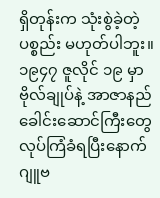ရှိတုန်းက သုံးစွဲခဲ့တဲ့ပစ္စည်း မဟုတ်ပါဘူး။ ၁၉၄၇ ဇူလိုင် ၁၉ မှာ ဗိုလ်ချုပ်နဲ့ အာဇာနည်ခေါင်းဆောင်ကြီးတွေ လုပ်ကြံခံရပြီးနောက် ဂျူဗ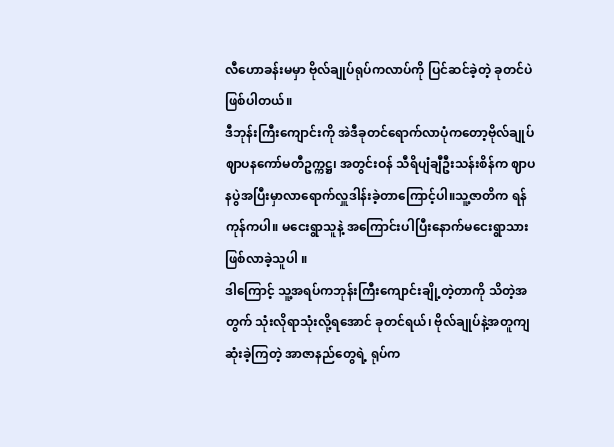လီဟောခန်းမမှာ ဗိုလ်ချုပ်ရုပ်ကလာပ်ကို ပြင်ဆင်ခဲ့တဲ့ ခုတင်ပဲဖြစ်ပါတယ်။
ဒီဘုန်းကြီးကျောင်းကို အဲဒီခုတင်ရောက်လာပုံကတော့ဗိုလ်ချုပ်ဈာပနကော်မတီဥက္ကဋ္ဌ၊ အတွင်းဝန် သီရိပျံချီဦးသန်းစိန်က ဈာပနပွဲအပြီးမှာလာရောက်လှူဒါန်းခဲ့တာကြောင့်ပါ။သူ့ဇာတိက ရန်ကုန်ကပါ။ မငေးရွာသူနဲ့ အကြောင်းပါပြီးနောက်မငေးရွာသား ဖြစ်လာခဲ့သူပါ ။
ဒါကြောင့် သူ့အရပ်ကဘုန်းကြီးကျောင်းချို့တဲ့တာကို သိတဲ့အတွက် သုံးလိုရာသုံးလို့ရအောင် ခုတင်ရယ်၊ ဗိုလ်ချုပ်နဲ့အတူကျဆုံးခဲ့ကြတဲ့ အာဇာနည်တွေရဲ့ ရုပ်က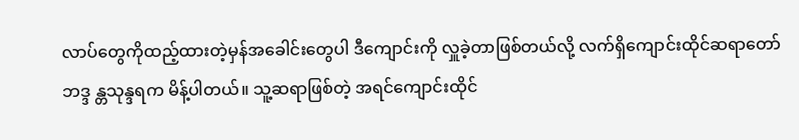လာပ်တွေကိုထည့်ထားတဲ့မှန်အခေါင်းတွေပါ ဒီကျောင်းကို လှူခဲ့တာဖြစ်တယ်လို့ လက်ရှိကျောင်းထိုင်ဆရာတော် ဘဒ္ဒ န္တသုန္ဒရက မိန့်ပါတယ်။ သူ့ဆရာဖြစ်တဲ့ အရင်ကျောင်းထိုင်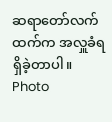ဆရာတော်လက်ထက်က အလှူခံရရှိခဲ့တာပါ။
Photo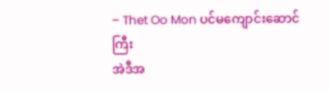– Thet Oo Mon ပင်မကျောင်းဆောင်ကြီး
အဲဒီအ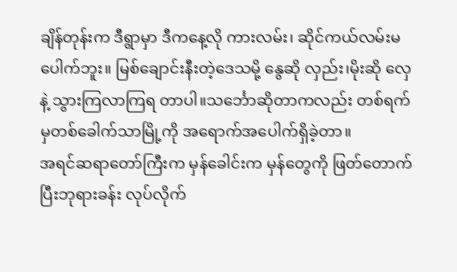ချိန်တုန်းက ဒီရွာမှာ ဒီကနေ့လို ကားလမ်း၊ ဆိုင်ကယ်လမ်းမပေါက်ဘူး။ မြစ်ချောင်းနီးတဲ့ဒေသမို့ နွေဆို လှည်း၊မိုးဆို လှေနဲ့ သွားကြလာကြရ တာပါ။သင်္ဘောဆိုတာကလည်း တစ်ရက်မှတစ်ခေါက်သာမြို့ကို အရောက်အပေါက်ရှိခဲ့တာ။
အရင်ဆရာတော်ကြီးက မှန်ခေါင်းက မှန်တွေကို ဖြတ်တောက် ပြီးဘုရားခန်း လုပ်လိုက်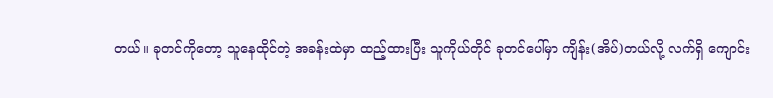တယ်။ ခုတင်ကိုတော့ သူနေထိုင်တဲ့ အခန်းထဲမှာ ထည့်ထားပြီး သူကိုယ်တိုင် ခုတင်ပေါ်မှာ ကျိန်း(အိပ်)တယ်လို့ လက်ရှိ ကျောင်း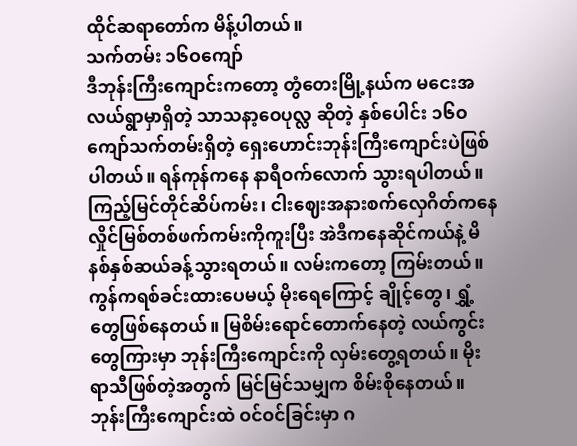ထိုင်ဆရာတော်က မိန့်ပါတယ်။
သက်တမ်း ၁၆ဝကျော်
ဒီဘုန်းကြီးကျောင်းကတော့ တွံတေးမြို့နယ်က မငေးအလယ်ရွာမှာရှိတဲ့ သာသနာ့ဝေပုလ္လ ဆိုတဲ့ နှစ်ပေါင်း ၁၆ဝ ကျော်သက်တမ်းရှိတဲ့ ရှေးဟောင်းဘုန်းကြီးကျောင်းပဲဖြစ်ပါတယ်။ ရန်ကုန်ကနေ နာရီဝက်လောက် သွားရပါတယ်။
ကြည့်မြင်တိုင်ဆိပ်ကမ်း၊ ငါးဈေးအနားစက်လှေဂိတ်ကနေ လှိုင်မြစ်တစ်ဖက်ကမ်းကိုကူးပြီး အဲဒီကနေဆိုင်ကယ်နဲ့ မိနစ်နှစ်ဆယ်ခန့်သွားရတယ်။ လမ်းကတော့ ကြမ်းတယ်။ ကွန်ကရစ်ခင်းထားပေမယ့် မိုးရေကြောင့် ချိုင့်တွေ၊ ရွှံ့တွေဖြစ်နေတယ်။ မြစိမ်းရောင်တောက်နေတဲ့ လယ်ကွင်းတွေကြားမှာ ဘုန်းကြီးကျောင်းကို လှမ်းတွေ့ရတယ်။ မိုးရာသီဖြစ်တဲ့အတွက် မြင်မြင်သမျှက စိမ်းစိုနေတယ်။
ဘုန်းကြီးကျောင်းထဲ ဝင်ဝင်ခြင်းမှာ ဂ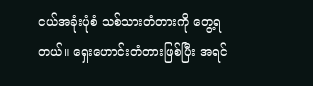ငယ်အခုံးပုံစံ သစ်သားတံတားကို တွေ့ရတယ်။ ရှေးဟောင်းတံတားဖြစ်ပြီး အရင်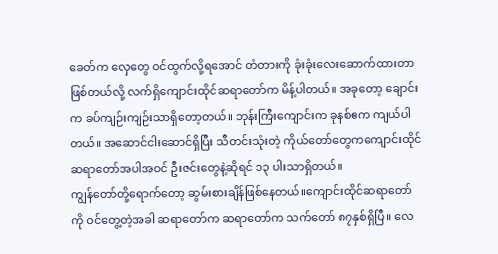ခေတ်က လှေတွေ ဝင်ထွက်လို့ရအောင် တံတားကို ခုံးခုံးလေးဆောက်ထားတာဖြစ်တယ်လို့ လက်ရှိကျောင်းထိုင်ဆရာတော်က မိန့်ပါတယ်။ အခုတော့ ချောင်းက ခပ်ကျဉ်းကျဉ်းသာရှိတော့တယ်။ ဘုန်းကြီးကျောင်းက ခုနစ်ဧက ကျယ်ပါတယ်။ အဆောင်ငါးဆောင်ရှိပြီး သီတင်းသုံးတဲ့ ကိုယ်တော်တွေကကျောင်းထိုင်ဆရာတော်အပါအဝင် ဦးဇင်းတွေနဲ့ဆိုရင် ၁၃ ပါးသာရှိတယ်။
ကျွန်တော်တို့ရောက်တော့ ဆွမ်းစားချိန်ဖြစ်နေတယ်။ကျောင်းထိုင်ဆရာတော်ကို ဝင်တွေ့တဲ့အခါ ဆရာတော်က ဆရာတော်က သက်တော် ၈၇နှစ်ရှိပြီ။ လေ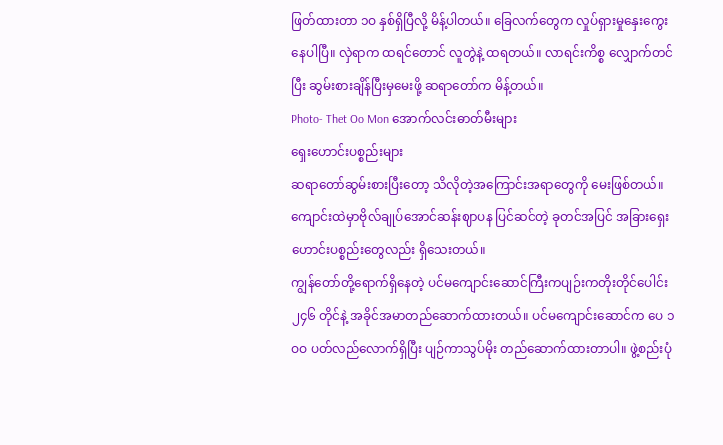ဖြတ်ထားတာ ၁ဝ နှစ်ရှိပြီလို့ မိန့်ပါတယ်။ ခြေလက်တွေက လှုပ်ရှားမှုနှေးကွေးနေပါပြီ။ လှဲရာက ထရင်တောင် လူတွဲနဲ့ ထရတယ်။ လာရင်းကိစ္စ လျှောက်တင်ပြီး ဆွမ်းစားချိန်ပြီးမှမေးဖို့ ဆရာတော်က မိန့်တယ်။
Photo- Thet Oo Mon အောက်လင်းဓာတ်မီးများ
ရှေးဟောင်းပစ္စည်းများ
ဆရာတော်ဆွမ်းစားပြီးတော့ သိလိုတဲ့အကြောင်းအရာတွေကို မေးဖြစ်တယ်။ကျောင်းထဲမှာဗိုလ်ချုပ်အောင်ဆန်းဈာပန ပြင်ဆင်တဲ့ ခုတင်အပြင် အခြားရှေးဟောင်းပစ္စည်းတွေလည်း ရှိသေးတယ်။
ကျွန်တော်တို့ရောက်ရှိနေတဲ့ ပင်မကျောင်းဆောင်ကြီးကပျဉ်းကတိုးတိုင်ပေါင်း ၂၄၆ တိုင်နဲ့ အခိုင်အမာတည်ဆောက်ထားတယ်။ ပင်မကျောင်းဆောင်က ပေ ၁ဝဝ ပတ်လည်လောက်ရှိပြီး ပျဉ်ကာသွပ်မိုး တည်ဆောက်ထားတာပါ။ ဖွဲ့စည်းပုံ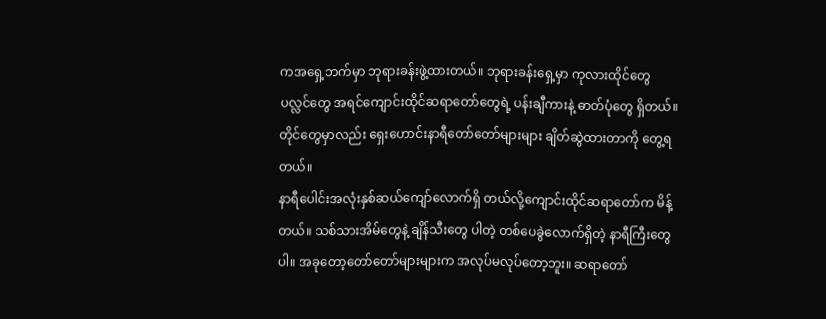ကအရှေ့ဘက်မှာ ဘုရားခန်းဖွဲ့ထားတယ်။ ဘုရားခန်းရှေ့မှာ ကုလားထိုင်တွေ ပလ္လင်တွေ အရင်ကျောင်းထိုင်ဆရာတော်တွေရဲ့ ပန်းချီကားနဲ့ ဓာတ်ပုံတွေ ရှိတယ်။ တိုင်တွေမှာလည်း ရှေးဟောင်းနာရီတော်တော်များများ ချိတ်ဆွဲထားတာကို တွေ့ရတယ်။
နာရီပေါင်းအလုံးနှစ်ဆယ်ကျော်လောက်ရှိ တယ်လို့ကျောင်းထိုင်ဆရာတော်က မိန့်တယ်။ သစ်သားအိမ်တွေနဲ့ ချိန်သီးတွေ ပါတဲ့ တစ်ပေခွဲလောက်ရှိတဲ့ နာရီကြီးတွေပါ။ အခုတော့တော်တော်များများက အလုပ်မလုပ်တော့ဘူး။ ဆရာတော်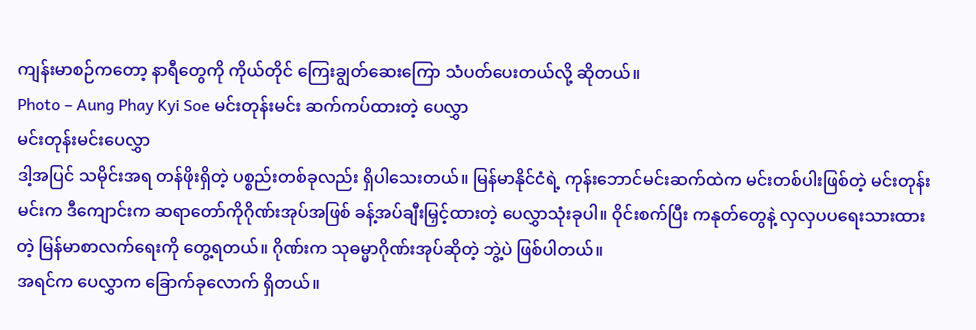ကျန်းမာစဉ်ကတော့ နာရီတွေကို ကိုယ်တိုင် ကြေးချွတ်ဆေးကြော သံပတ်ပေးတယ်လို့ ဆိုတယ်။
Photo – Aung Phay Kyi Soe မင်းတုန်းမင်း ဆက်ကပ်ထားတဲ့ ပေလွှာ
မင်းတုန်းမင်းပေလွှာ
ဒါ့အပြင် သမိုင်းအရ တန်ဖိုးရှိတဲ့ ပစ္စည်းတစ်ခုလည်း ရှိပါသေးတယ်။ မြန်မာနိုင်ငံရဲ့ ကုန်းဘောင်မင်းဆက်ထဲက မင်းတစ်ပါးဖြစ်တဲ့ မင်းတုန်းမင်းက ဒီကျောင်းက ဆရာတော်ကိုဂိုဏ်းအုပ်အဖြစ် ခန့်အပ်ချီးမြှင့်ထားတဲ့ ပေလွှာသုံးခုပါ။ ဝိုင်းစက်ပြီး ကနုတ်တွေနဲ့ လှလှပပရေးသားထားတဲ့ မြန်မာစာလက်ရေးကို တွေ့ရတယ်။ ဂိုဏ်းက သုဓမ္မာဂိုဏ်းအုပ်ဆိုတဲ့ ဘွဲ့ပဲ ဖြစ်ပါတယ်။
အရင်က ပေလွှာက ခြောက်ခုလောက် ရှိတယ်။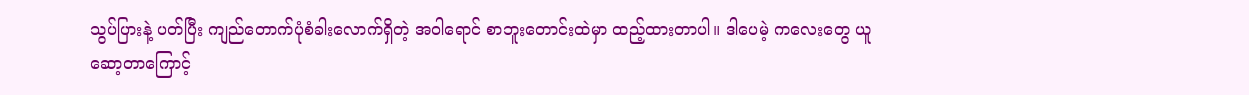သွပ်ပြားနဲ့ ပတ်ပြီး ကျည်တောက်ပုံစံခါးလောက်ရှိတဲ့ အဝါရောင် စာဘူးတောင်းထဲမှာ ထည့်ထားတာပါ။ ဒါပေမဲ့ ကလေးတွေ ယူဆော့တာကြောင့်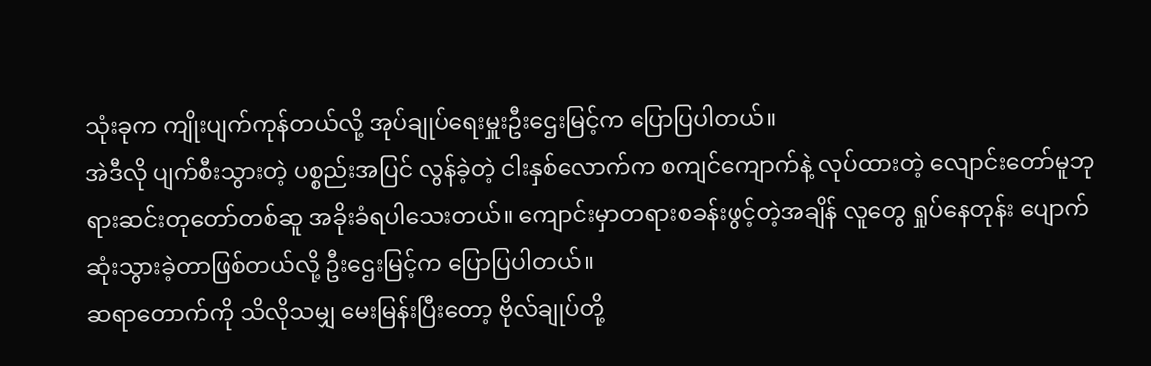သုံးခုက ကျိုးပျက်ကုန်တယ်လို့ အုပ်ချုပ်ရေးမှူးဦးဌေးမြင့်က ပြောပြပါတယ်။
အဲဒီလို ပျက်စီးသွားတဲ့ ပစ္စည်းအပြင် လွန်ခဲ့တဲ့ ငါးနှစ်လောက်က စကျင်ကျောက်နဲ့ လုပ်ထားတဲ့ လျောင်းတော်မူဘုရားဆင်းတုတော်တစ်ဆူ အခိုးခံရပါသေးတယ်။ ကျောင်းမှာတရားစခန်းဖွင့်တဲ့အချိန် လူတွေ ရှုပ်နေတုန်း ပျောက်ဆုံးသွားခဲ့တာဖြစ်တယ်လို့ ဦးဌေးမြင့်က ပြောပြပါတယ်။
ဆရာတောက်ကို သိလိုသမျှ မေးမြန်းပြီးတော့ ဗိုလ်ချုပ်တို့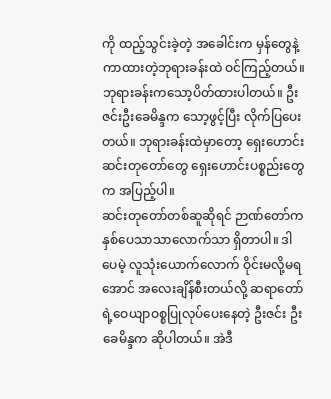ကို ထည့်သွင်းခဲ့တဲ့ အခေါင်းက မှန်တွေနဲ့ ကာထားတဲ့ဘုရားခန်းထဲ ဝင်ကြည့်တယ်။ ဘုရားခန်းကသော့ပိတ်ထားပါတယ်။ ဦးဇင်းဦးခေမိန္ဒက သော့ဖွင့်ပြီး လိုက်ပြပေးတယ်။ ဘုရားခန်းထဲမှာတော့ ရှေးဟောင်းဆင်းတုတော်တွေ ရှေးဟောင်းပစ္စည်းတွေက အပြည့်ပါ။
ဆင်းတုတော်တစ်ဆူဆိုရင် ဉာဏ်တော်က နှစ်ပေသာသာလောက်သာ ရှိတာပါ။ ဒါပေမဲ့ လူသုံးယောက်လောက် ဝိုင်းမလို့မရအောင် အလေးချိန်စီးတယ်လို့ ဆရာတော်ရဲ့ဝေယျာဝစ္စပြုလုပ်ပေးနေတဲ့ ဦးဇင်း ဦးခေမိန္ဒက ဆိုပါတယ်။ အဲဒီ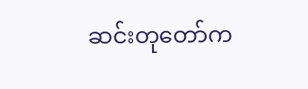ဆင်းတုတော်က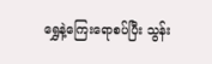ရွှေနဲ့ကြေးရောစပ်ပြီး သွန်း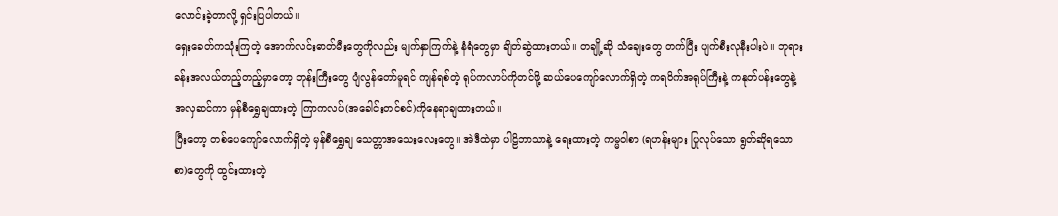လောင်းခဲ့တာလို့ ရှင်းပြပါတယ်။
ရှေးခေတ်ကသုံးကြတဲ့ အောက်လင်းဓာတ်မီးတွေကိုလည်း မျက်နှာကြက်နဲ့ နံရံတွေမှာ ချိတ်ဆွဲထားတယ်။ တချို့ဆို သံချေးတွေ တက်ပြီး ပျက်စီးလုနီးပါးပဲ။ ဘုရားခန်းအလယ်တည့်တည့်မှာတော့ ဘုန်းကြီးတွေ ပျံလွန်တော်မူရင် ကျန်ရစ်တဲ့ ရုပ်ကလာပ်ကိုတင်ဖို့ ဆယ်ပေကျော်လောက်ရှိတဲ့ ကရဝိက်အရုပ်ကြီးနဲ့ ကနုတ်ပန်းတွေနဲ့ အလှဆင်ကာ မှန်စီရွှေချထားတဲ့ ကြာကလပ်(အခေါင်းတင်စင်)ကိုနေရာချထားတယ်။
ပြီးတော့ တစ်ပေကျော်လောက်ရှိတဲ့ မှန်စီရွှေချ သေတ္တာအသေးလေးတွေ။ အဲဒီထဲမှာ ပါဠိဘာသာနဲ့ ရေးထားတဲ့ ကမ္မဝါစာ (ရဟန်းများ ပြုလုပ်သော ရွတ်ဆိုရသောစာ)တွေကို ထွင်းထားတဲ့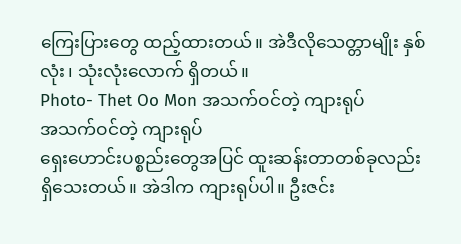ကြေးပြားတွေ ထည့်ထားတယ်။ အဲဒီလိုသေတ္တာမျိုး နှစ်လုံး၊ သုံးလုံးလောက် ရှိတယ်။
Photo- Thet Oo Mon အသက်ဝင်တဲ့ ကျားရုပ်
အသက်ဝင်တဲ့ ကျားရုပ်
ရှေးဟောင်းပစ္စည်းတွေအပြင် ထူးဆန်းတာတစ်ခုလည်း ရှိသေးတယ်။ အဲဒါက ကျားရုပ်ပါ။ ဦးဇင်း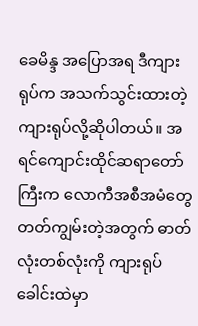ခေမိန္ဒ အပြောအရ ဒီကျားရုပ်က အသက်သွင်းထားတဲ့ ကျားရုပ်လို့ဆိုပါတယ်။ အရင်ကျောင်းထိုင်ဆရာတော်ကြီးက လောကီအစီအမံတွေ တတ်ကျွမ်းတဲ့အတွက် ဓာတ်လုံးတစ်လုံးကို ကျားရုပ်ခေါင်းထဲမှာ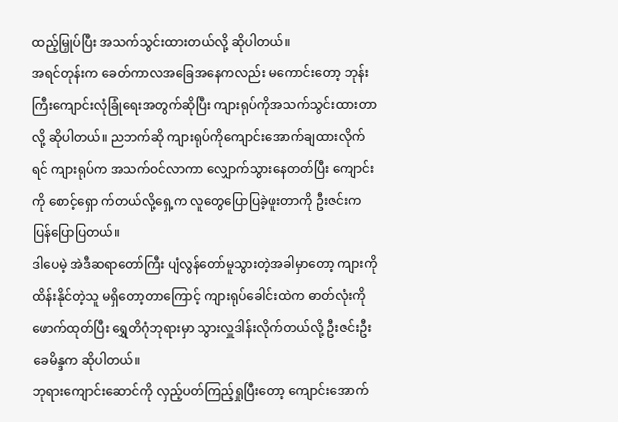ထည့်မြှုပ်ပြီး အသက်သွင်းထားတယ်လို့ ဆိုပါတယ်။
အရင်တုန်းက ခေတ်ကာလအခြေအနေကလည်း မကောင်းတော့ ဘုန်းကြီးကျောင်းလုံခြုံရေးအတွက်ဆိုပြီး ကျားရုပ်ကိုအသက်သွင်းထားတာလို့ ဆိုပါတယ်။ ညဘက်ဆို ကျားရုပ်ကိုကျောင်းအောက်ချထားလိုက်ရင် ကျားရုပ်က အသက်ဝင်လာကာ လျှောက်သွားနေတတ်ပြီး ကျောင်းကို စောင့်ရှော က်တယ်လို့ရှေ့က လူတွေပြောပြခဲ့ဖူးတာကို ဦးဇင်းက ပြန်ပြောပြတယ်။
ဒါပေမဲ့ အဲဒီဆရာတော်ကြီး ပျံလွန်တော်မူသွားတဲ့အခါမှာတော့ ကျားကို ထိန်းနိုင်တဲ့သူ မရှိတော့တာကြောင့် ကျားရုပ်ခေါင်းထဲက ဓာတ်လုံးကိုဖောက်ထုတ်ပြီး ရွှေတိဂုံဘုရားမှာ သွားလှူဒါန်းလိုက်တယ်လို့ ဦးဇင်းဦးခေမိန္ဒက ဆိုပါတယ်။
ဘုရားကျောင်းဆောင်ကို လှည့်ပတ်ကြည့်ရှုပြီးတော့ ကျောင်းအောက်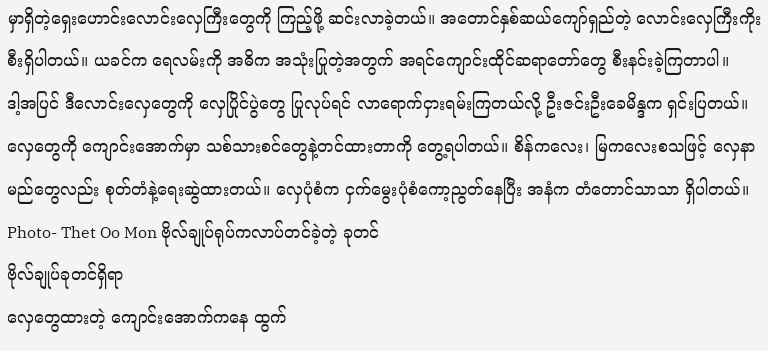မှာရှိတဲ့ရှေးဟောင်းလောင်းလှေကြီးတွေကို ကြည့်ဖို့ ဆင်းလာခဲ့တယ်။ အတောင်နှစ်ဆယ်ကျော်ရှည်တဲ့ လောင်းလှေကြီးကိုးစီးရှိပါတယ်။ ယခင်က ရေလမ်းကို အဓိက အသုံးပြုတဲ့အတွက် အရင်ကျောင်းထိုင်ဆရာတော်တွေ စီးနင်းခဲ့ကြတာပါ။
ဒါ့အပြင် ဒီလောင်းလှေတွေကို လှေပြိုင်ပွဲတွေ ပြုလုပ်ရင် လာရောက်ငှားရမ်းကြတယ်လို့ ဦးဇင်းဦးခေမိန္ဒက ရှင်းပြတယ်။ လှေတွေကို ကျောင်းအောက်မှာ သစ်သားစင်တွေနဲ့တင်ထားတာကို တွေ့ရပါတယ်။ စိန်ကလေး၊ မြကလေးစသဖြင့် လှေနာမည်တွေလည်း စုတ်တံနဲ့ရေးဆွဲထားတယ်။ လှေပုံစံက ငှက်မွေးပုံစံကော့ညွတ်နေပြီး အနံက တံတောင်သာသာ ရှိပါတယ်။
Photo- Thet Oo Mon ဗိုလ်ချုပ်ရုပ်ကလာပ်တင်ခဲ့တဲ့ ခုတင်
ဗိုလ်ချုပ်ခုတင်ရှိရာ
လှေတွေထားတဲ့ ကျောင်းအောက်ကနေ ထွက်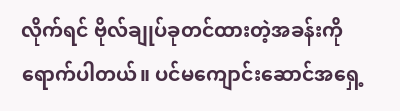လိုက်ရင် ဗိုလ်ချုပ်ခုတင်ထားတဲ့အခန်းကို ရောက်ပါတယ်။ ပင်မကျောင်းဆောင်အရှေ့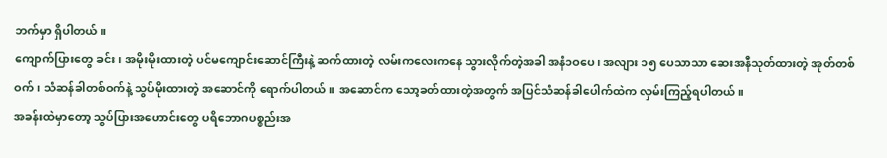ဘက်မှာ ရှိပါတယ်။
ကျောက်ပြားတွေ ခင်း၊ အမိုးမိုးထားတဲ့ ပင်မကျောင်းဆောင်ကြီးနဲ့ ဆက်ထားတဲ့ လမ်းကလေးကနေ သွားလိုက်တဲ့အခါ အနံ၁ဝပေ၊ အလျား ၁၅ ပေသာသာ ဆေးအနီသုတ်ထားတဲ့ အုတ်တစ်ဝက်၊ သံဆန်ခါတစ်ဝက်နဲ့ သွပ်မိုးထားတဲ့ အဆောင်ကို ရောက်ပါတယ်။ အဆောင်က သော့ခတ်ထားတဲ့အတွက် အပြင်သံဆန်ခါပေါက်ထဲက လှမ်းကြည့်ရပါတယ်။
အခန်းထဲမှာတော့ သွပ်ပြားအဟောင်းတွေ ပရိဘောဂပစ္စည်းအ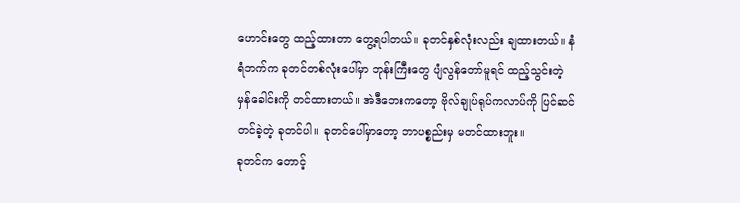ဟောင်းတွေ ထည့်ထားတာ တွေ့ရပါတယ်။ ခုတင်နှစ်လုံးလည်း ချထားတယ်။ နံရံဘက်က ခုတင်တစ်လုံးပေါ်မှာ ဘုန်းကြီးတွေ ပျံလွန်တော်မူရင် ထည့်သွင်းတဲ့ မှန်ခေါင်းကို တင်ထားတယ်။ အဲဒီဘေးကတော့ ဗိုလ်ချုပ်ရုပ်ကလာပ်ကို ပြင်ဆင်တင်ခဲ့တဲ့ ခုတင်ပါ။ ခုတင်ပေါ်မှာတော့ ဘာပစ္စည်းမှ မတင်ထားဘူး။
ခုတင်က တောင့်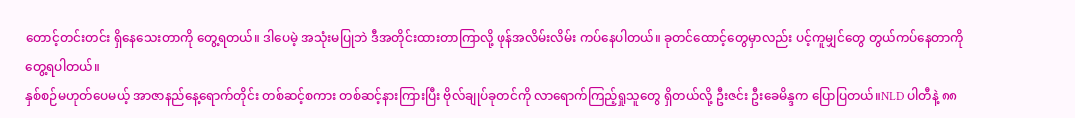တောင့်တင်းတင်း ရှိနေသေးတာကို တွေ့ရတယ်။ ဒါပေမဲ့ အသုံးမပြုဘဲ ဒီအတိုင်းထားတာကြာလို့ ဖုန်အလိမ်းလိမ်း ကပ်နေပါတယ်။ ခုတင်ထောင့်တွေမှာလည်း ပင့်ကူမျှင်တွေ တွယ်ကပ်နေတာကို တွေ့ရပါတယ်။
နှစ်စဉ်မဟုတ်ပေမယ့် အာဇာနည်နေ့ရောက်တိုင်း တစ်ဆင့်စကား တစ်ဆင့်နားကြားပြီး ဗိုလ်ချုပ်ခုတင်ကို လာရောက်ကြည့်ရှုသူတွေ ရှိတယ်လို့ ဦးဇင်း ဦးခေမိန္ဒက ပြောပြတယ်။NLD ပါတီနဲ့ ၈၈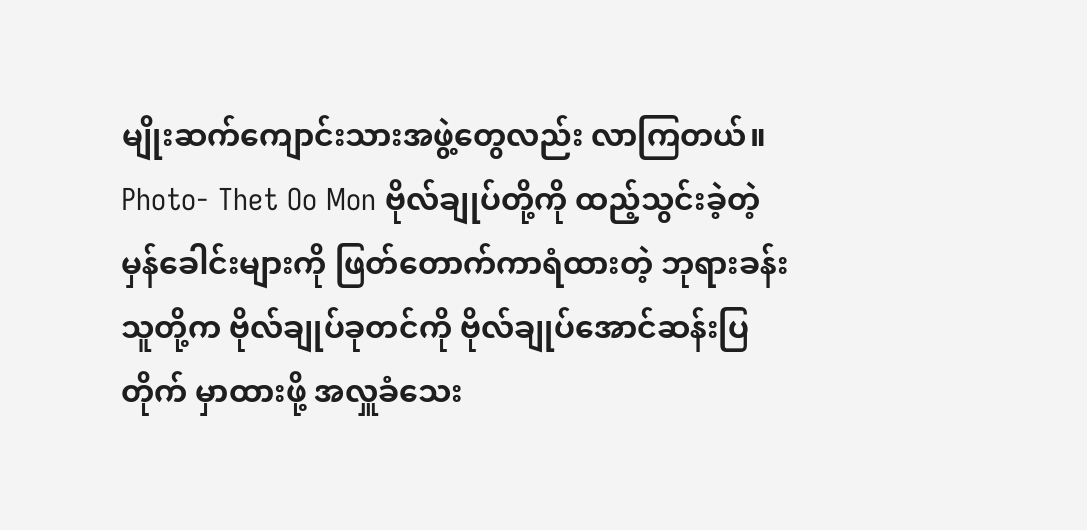မျိုးဆက်ကျောင်းသားအဖွဲ့တွေလည်း လာကြတယ်။
Photo- Thet Oo Mon ဗိုလ်ချုပ်တို့ကို ထည့်သွင်းခဲ့တဲ့ မှန်ခေါင်းများကို ဖြတ်တောက်ကာရံထားတဲ့ ဘုရားခန်း
သူတို့က ဗိုလ်ချုပ်ခုတင်ကို ဗိုလ်ချုပ်အောင်ဆန်းပြတိုက် မှာထားဖို့ အလှူခံသေး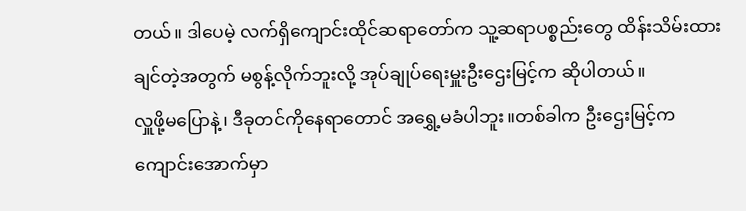တယ်။ ဒါပေမဲ့ လက်ရှိကျောင်းထိုင်ဆရာတော်က သူ့ဆရာပစ္စည်းတွေ ထိန်းသိမ်းထားချင်တဲ့အတွက် မစွန့်လိုက်ဘူးလို့ အုပ်ချုပ်ရေးမှူးဦးဌေးမြင့်က ဆိုပါတယ်။
လှူဖို့မပြောနဲ့၊ ဒီခုတင်ကိုနေရာတောင် အရွှေ့မခံပါဘူး။တစ်ခါက ဦးဌေးမြင့်က ကျောင်းအောက်မှာ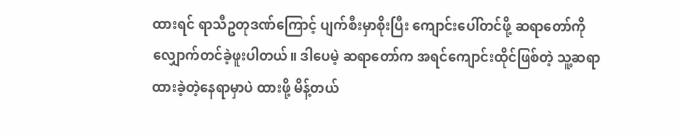ထားရင် ရာသီဥတုဒဏ်ကြောင့် ပျက်စီးမှာစိုးပြီး ကျောင်းပေါ်တင်ဖို့ ဆရာတော်ကိုလျှောက်တင်ခဲ့ဖူးပါတယ်။ ဒါပေမဲ့ ဆရာတော်က အရင်ကျောင်းထိုင်ဖြစ်တဲ့ သူ့ဆရာ ထားခဲ့တဲ့နေရာမှာပဲ ထားဖို့ မိန့်တယ်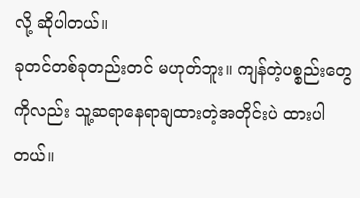လို့ ဆိုပါတယ်။
ခုတင်တစ်ခုတည်းတင် မဟုတ်ဘူး။ ကျန်တဲ့ပစ္စည်းတွေကိုလည်း သူ့ဆရာနေရာချထားတဲ့အတိုင်းပဲ ထားပါတယ်။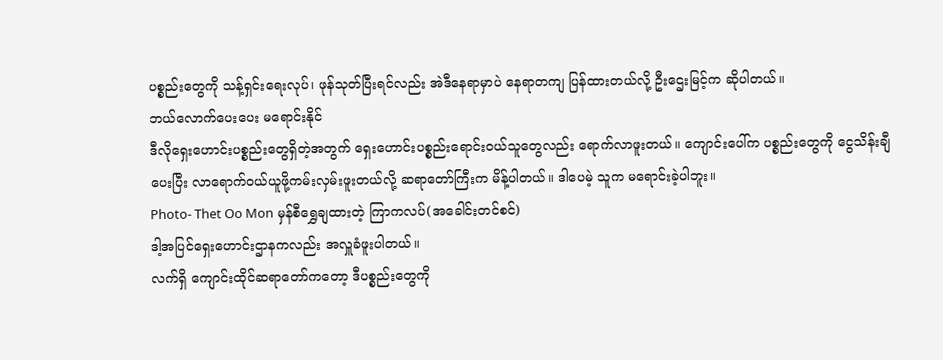ပစ္စည်းတွေကို သန့်ရှင်းရေးလုပ်၊ ဖုန်သုတ်ပြီးရင်လည်း အဲဒီနေရာမှာပဲ နေရာတကျ ပြန်ထားတယ်လို့ ဦးဌေးမြင့်က ဆိုပါတယ်။
ဘယ်လောက်ပေးပေး မရောင်းနိုင်
ဒီလိုရှေးဟောင်းပစ္စည်းတွေရှိတဲ့အတွက် ရှေးဟောင်းပစ္စည်းရောင်းဝယ်သူတွေလည်း ရောက်လာဖူးတယ်။ ကျောင်းပေါ်က ပစ္စည်းတွေကို ငွေသိန်းချီပေးပြီး လာရောက်ဝယ်ယူဖို့ကမ်းလှမ်းဖူးတယ်လို့ ဆရာတော်ကြီးက မိန့်ပါတယ်။ ဒါပေမဲ့ သူက မရောင်းခဲ့ပါဘူး။
Photo- Thet Oo Mon မှန်စီရွှေချထားတဲ့ ကြာကလပ်(အခေါင်းတင်စင်)
ဒါ့အပြင်ရှေးဟောင်းဌာနကလည်း အလှူခံဖူးပါတယ်။
လက်ရှိ ကျောင်းထိုင်ဆရာတော်ကတော့ ဒီပစ္စည်းတွေကို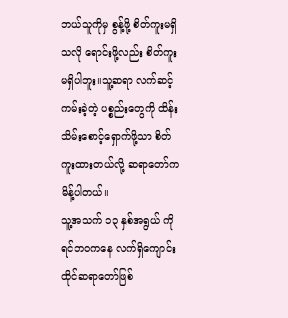ဘယ်သူကိုမှ စွန့်ဖို့ စိတ်ကူးမရှိသလို ရောင်းဖို့လည်း စိတ်ကူးမရှိပါဘူး။သူ့ဆရာ လက်ဆင့်ကမ်းခဲ့တဲ့ ပစ္စည်းတွေကို ထိန်းသိမ်းစောင့်ရှောက်ဖို့သာ စိတ်ကူးထားတယ်လို့ ဆရာတော်က မိန့်ပါတယ်။
သူ့အသက် ၁၃ နှစ်အရွယ် ကိုရင်ဘဝကနေ လက်ရှိကျောင်းထိုင်ဆရာတော်ဖြစ်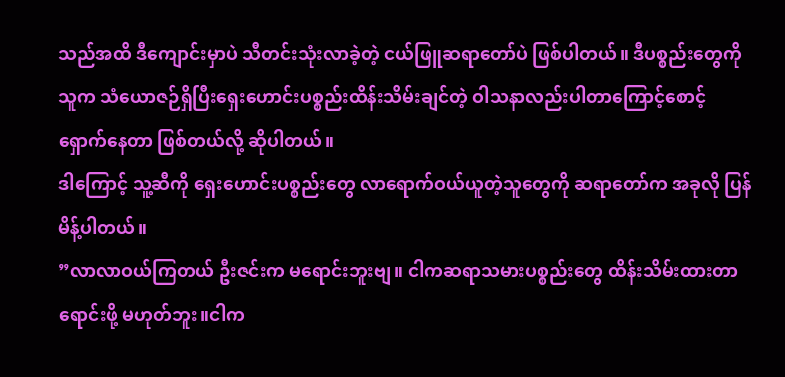သည်အထိ ဒီကျောင်းမှာပဲ သီတင်းသုံးလာခဲ့တဲ့ ငယ်ဖြူဆရာတော်ပဲ ဖြစ်ပါတယ်။ ဒီပစ္စည်းတွေကို သူက သံယောဇဉ်ရှိပြီးရှေးဟောင်းပစ္စည်းထိန်းသိမ်းချင်တဲ့ ဝါသနာလည်းပါတာကြောင့်စောင့်ရှောက်နေတာ ဖြစ်တယ်လို့ ဆိုပါတယ်။
ဒါကြောင့် သူ့ဆီကို ရှေးဟောင်းပစ္စည်းတွေ လာရောက်ဝယ်ယူတဲ့သူတွေကို ဆရာတော်က အခုလို ပြန်မိန့်ပါတယ်။
”လာလာဝယ်ကြတယ် ဦးဇင်းက မရောင်းဘူးဗျ။ ငါကဆရာသမားပစ္စည်းတွေ ထိန်းသိမ်းထားတာ ရောင်းဖို့ မဟုတ်ဘူး။ငါက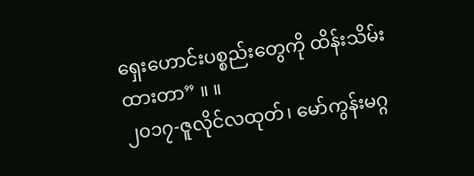ရှေးဟောင်းပစ္စည်းတွေကို ထိန်းသိမ်းထားတာ” ။ ။
၂၀၁၇-ဇူလိုင်လထုတ်၊ မော်ကွန်းမဂ္ဂ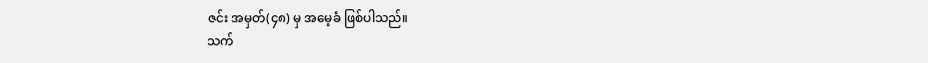ဇင်း အမှတ်(၄၈) မှ အမေ့ခံ ဖြစ်ပါသည်။
သက်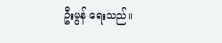ဦးမွန် ရေးသည်။